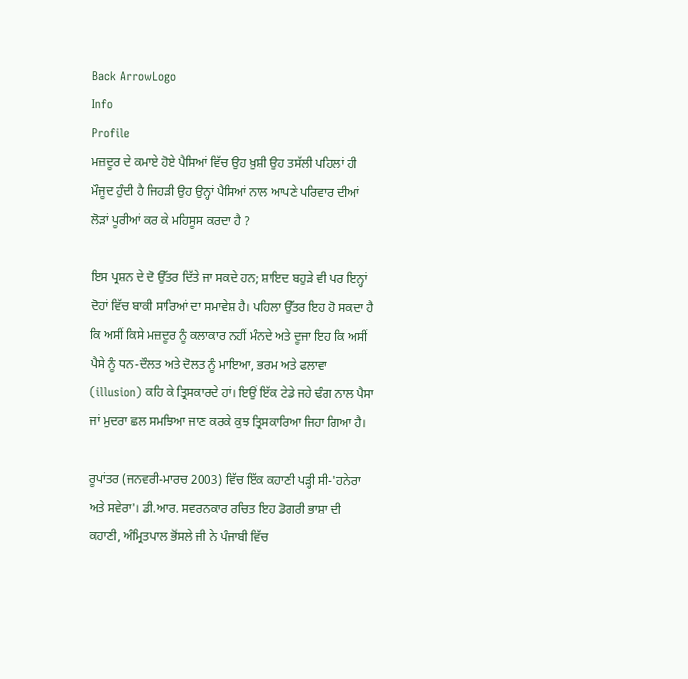Back ArrowLogo
Info
Profile
ਮਜ਼ਦੂਰ ਦੇ ਕਮਾਏ ਹੋਏ ਪੈਸਿਆਂ ਵਿੱਚ ਉਹ ਖ਼ੁਸ਼ੀ ਉਹ ਤਸੱਲੀ ਪਹਿਲਾਂ ਹੀ ਮੌਜੂਦ ਹੁੰਦੀ ਹੈ ਜਿਹੜੀ ਉਹ ਉਨ੍ਹਾਂ ਪੈਸਿਆਂ ਨਾਲ ਆਪਣੇ ਪਰਿਵਾਰ ਦੀਆਂ ਲੋੜਾਂ ਪੂਰੀਆਂ ਕਰ ਕੇ ਮਹਿਸੂਸ ਕਰਦਾ ਹੈ ?

ਇਸ ਪ੍ਰਸ਼ਨ ਦੇ ਦੋ ਉੱਤਰ ਦਿੱਤੇ ਜਾ ਸਕਦੇ ਹਨ; ਸ਼ਾਇਦ ਬਹੁੜੇ ਵੀ ਪਰ ਇਨ੍ਹਾਂ ਦੋਹਾਂ ਵਿੱਚ ਬਾਕੀ ਸਾਰਿਆਂ ਦਾ ਸਮਾਵੇਸ਼ ਹੈ। ਪਹਿਲਾ ਉੱਤਰ ਇਹ ਹੋ ਸਕਦਾ ਹੈ ਕਿ ਅਸੀਂ ਕਿਸੇ ਮਜ਼ਦੂਰ ਨੂੰ ਕਲਾਕਾਰ ਨਹੀਂ ਮੰਨਦੇ ਅਤੇ ਦੂਜਾ ਇਹ ਕਿ ਅਸੀਂ ਪੈਸੇ ਨੂੰ ਧਨ-ਦੌਲਤ ਅਤੇ ਦੋਲਤ ਨੂੰ ਮਾਇਆ, ਭਰਮ ਅਤੇ ਫਲਾਵਾ (illusion) ਕਹਿ ਕੇ ਤ੍ਰਿਸਕਾਰਦੇ ਹਾਂ। ਇਉਂ ਇੱਕ ਟੇਡੇ ਜਹੇ ਢੰਗ ਨਾਲ ਪੈਸਾ ਜਾਂ ਮੁਦਰਾ ਛਲ ਸਮਝਿਆ ਜਾਣ ਕਰਕੇ ਕੁਝ ਤ੍ਰਿਸਕਾਰਿਆ ਜਿਹਾ ਗਿਆ ਹੈ।

ਰੂਪਾਂਤਰ (ਜਨਵਰੀ-ਮਾਰਚ 2003) ਵਿੱਚ ਇੱਕ ਕਹਾਣੀ ਪੜ੍ਹੀ ਸੀ-'ਹਨੇਰਾ ਅਤੇ ਸਵੇਰਾ'। ਡੀ.ਆਰ. ਸਵਰਨਕਾਰ ਰਚਿਤ ਇਹ ਡੋਗਰੀ ਭਾਸ਼ਾ ਦੀ ਕਹਾਣੀ, ਅੰਮ੍ਰਿਤਪਾਲ ਭੋਂਸਲੇ ਜੀ ਨੇ ਪੰਜਾਬੀ ਵਿੱਚ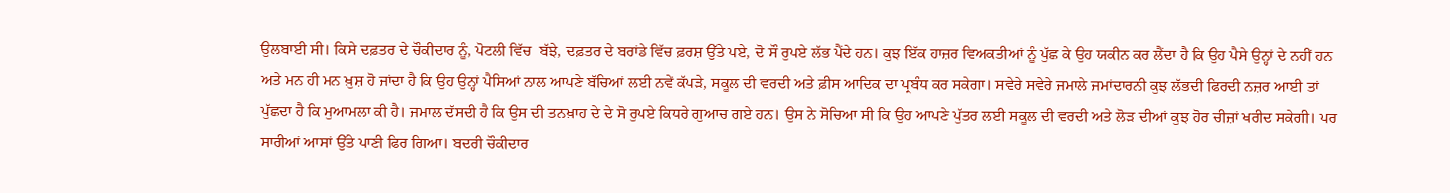ਉਲਬਾਈ ਸੀ। ਕਿਸੇ ਦਫ਼ਤਰ ਦੇ ਚੌਕੀਦਾਰ ਨੂੰ, ਪੋਟਲੀ ਵਿੱਚ  ਬੱਝੇ, ਦਫ਼ਤਰ ਦੇ ਬਰਾਂਡੇ ਵਿੱਚ ਫ਼ਰਸ਼ ਉੱਤੇ ਪਏ, ਦੋ ਸੌ ਰੁਪਏ ਲੱਭ ਪੈਂਦੇ ਹਨ। ਕੁਝ ਇੱਕ ਹਾਜ਼ਰ ਵਿਅਕਤੀਆਂ ਨੂੰ ਪੁੱਛ ਕੇ ਉਹ ਯਕੀਨ ਕਰ ਲੈਂਦਾ ਹੈ ਕਿ ਉਹ ਪੈਸੇ ਉਨ੍ਹਾਂ ਦੇ ਨਹੀਂ ਹਨ ਅਤੇ ਮਨ ਹੀ ਮਨ ਖ਼ੁਸ਼ ਹੋ ਜਾਂਦਾ ਹੈ ਕਿ ਉਹ ਉਨ੍ਹਾਂ ਪੈਸਿਆਂ ਨਾਲ ਆਪਣੇ ਬੱਚਿਆਂ ਲਈ ਨਵੇਂ ਕੱਪੜੇ, ਸਕੂਲ ਦੀ ਵਰਦੀ ਅਤੇ ਫ਼ੀਸ ਆਦਿਕ ਦਾ ਪ੍ਰਬੰਧ ਕਰ ਸਕੇਗਾ। ਸਵੇਰੇ ਸਵੇਰੇ ਜਮਾਲੇ ਜਮਾਂਦਾਰਨੀ ਕੁਝ ਲੱਭਦੀ ਫਿਰਦੀ ਨਜ਼ਰ ਆਈ ਤਾਂ ਪੁੱਛਦਾ ਹੈ ਕਿ ਮੁਆਮਲਾ ਕੀ ਹੈ। ਜਮਾਲ ਦੱਸਦੀ ਹੈ ਕਿ ਉਸ ਦੀ ਤਨਖ਼ਾਹ ਦੇ ਦੇ ਸੋ ਰੁਪਏ ਕਿਧਰੇ ਗੁਆਚ ਗਏ ਹਨ। ਉਸ ਨੇ ਸੋਚਿਆ ਸੀ ਕਿ ਉਹ ਆਪਣੇ ਪੁੱਤਰ ਲਈ ਸਕੂਲ ਦੀ ਵਰਦੀ ਅਤੇ ਲੋੜ ਦੀਆਂ ਕੁਝ ਹੋਰ ਚੀਜ਼ਾਂ ਖਰੀਦ ਸਕੇਗੀ। ਪਰ ਸਾਰੀਆਂ ਆਸਾਂ ਉੱਤੇ ਪਾਣੀ ਫਿਰ ਗਿਆ। ਬਦਰੀ ਚੌਕੀਦਾਰ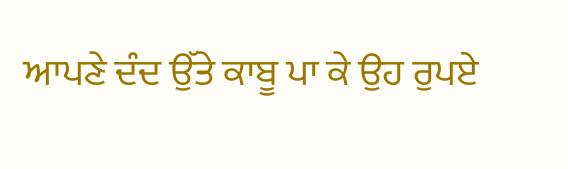ਆਪਣੇ ਦੰਦ ਉੱਤੇ ਕਾਬੂ ਪਾ ਕੇ ਉਹ ਰੁਪਏ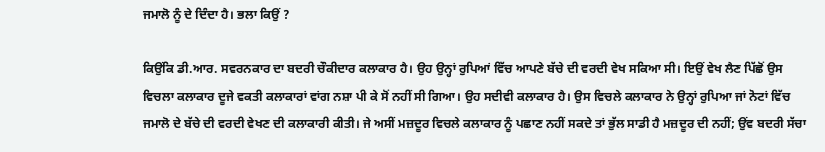ਜਮਾਲੋ ਨੂੰ ਦੇ ਦਿੰਦਾ ਹੈ। ਭਲਾ ਕਿਉਂ ?

ਕਿਉਂਕਿ ਡੀ.ਆਰ. ਸਵਰਨਕਾਰ ਦਾ ਬਦਰੀ ਚੌਕੀਦਾਰ ਕਲਾਕਾਰ ਹੈ। ਉਹ ਉਨ੍ਹਾਂ ਰੁਪਿਆਂ ਵਿੱਚ ਆਪਣੇ ਬੱਚੇ ਦੀ ਵਰਦੀ ਵੇਖ ਸਕਿਆ ਸੀ। ਇਉਂ ਵੇਖ ਲੈਣ ਪਿੱਛੋਂ ਉਸ ਵਿਚਲਾ ਕਲਾਕਾਰ ਦੂਜੇ ਵਕਤੀ ਕਲਾਕਾਰਾਂ ਵਾਂਗ ਨਸ਼ਾ ਪੀ ਕੇ ਸੋਂ ਨਹੀਂ ਸੀ ਗਿਆ। ਉਹ ਸਦੀਵੀ ਕਲਾਕਾਰ ਹੈ। ਉਸ ਵਿਚਲੇ ਕਲਾਕਾਰ ਨੇ ਉਨ੍ਹਾਂ ਰੁਪਿਆ ਜਾਂ ਨੋਟਾਂ ਵਿੱਚ ਜਮਾਲੋ ਦੇ ਬੱਚੇ ਦੀ ਵਰਦੀ ਵੇਖਣ ਦੀ ਕਲਾਕਾਰੀ ਕੀਤੀ। ਜੇ ਅਸੀਂ ਮਜ਼ਦੂਰ ਵਿਚਲੇ ਕਲਾਕਾਰ ਨੂੰ ਪਛਾਣ ਨਹੀਂ ਸਕਦੇ ਤਾਂ ਭੁੱਲ ਸਾਡੀ ਹੈ ਮਜ਼ਦੂਰ ਦੀ ਨਹੀਂ; ਉਂਵ ਬਦਰੀ ਸੱਚਾ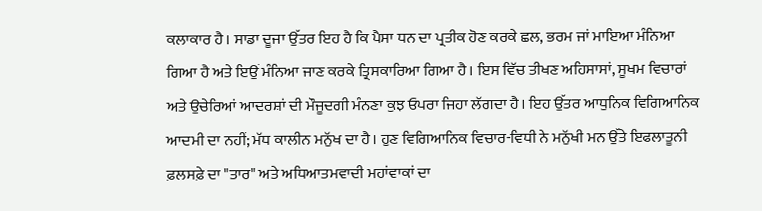ਕਲਾਕਾਰ ਹੈ। ਸਾਡਾ ਦੂਜਾ ਉੱਤਰ ਇਹ ਹੈ ਕਿ ਪੈਸਾ ਧਨ ਦਾ ਪ੍ਰਤੀਕ ਹੋਣ ਕਰਕੇ ਛਲ, ਭਰਮ ਜਾਂ ਮਾਇਆ ਮੰਨਿਆ ਗਿਆ ਹੈ ਅਤੇ ਇਉਂ ਮੰਨਿਆ ਜਾਣ ਕਰਕੇ ਤ੍ਰਿਸਕਾਰਿਆ ਗਿਆ ਹੈ। ਇਸ ਵਿੱਚ ਤੀਖਣ ਅਹਿਸਾਸਾਂ, ਸੂਖਮ ਵਿਚਾਰਾਂ ਅਤੇ ਉਚੇਰਿਆਂ ਆਦਰਸ਼ਾਂ ਦੀ ਮੌਜੂਦਗੀ ਮੰਨਣਾ ਕੁਝ ਓਪਰਾ ਜਿਹਾ ਲੱਗਦਾ ਹੈ। ਇਹ ਉੱਤਰ ਆਧੁਨਿਕ ਵਿਗਿਆਨਿਕ ਆਦਮੀ ਦਾ ਨਹੀਂ; ਮੱਧ ਕਾਲੀਨ ਮਨੁੱਖ ਦਾ ਹੈ। ਹੁਣ ਵਿਗਿਆਨਿਕ ਵਿਚਾਰ-ਵਿਧੀ ਨੇ ਮਨੁੱਖੀ ਮਨ ਉੱਤੇ ਇਫਲਾਤੂਨੀ ਫ਼ਲਸਫ਼ੇ ਦਾ "ਤਾਰ" ਅਤੇ ਅਧਿਆਤਮਵਾਦੀ ਮਹਾਂਵਾਕਾਂ ਦਾ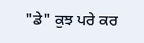"ਡੇ" ਕੁਝ ਪਰੇ ਕਰ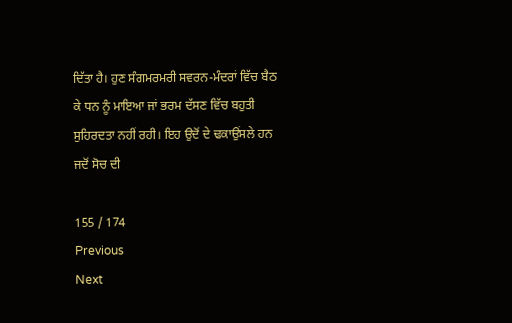ਦਿੱਤਾ ਹੈ। ਹੁਣ ਸੰਗਮਰਮਰੀ ਸਵਰਨ-ਮੰਦਰਾਂ ਵਿੱਚ ਬੈਠ ਕੇ ਧਨ ਨੂੰ ਮਾਇਆ ਜਾਂ ਭਰਮ ਦੱਸਣ ਵਿੱਚ ਬਹੁਤੀ ਸੁਹਿਰਦਤਾ ਨਹੀਂ ਰਹੀ। ਇਹ ਉਦੋਂ ਦੇ ਢਕਾਉਂਸਲੇ ਹਨ ਜਦੋਂ ਸੋਚ ਦੀ

155 / 174
Previous
Next